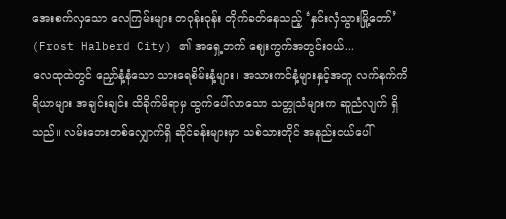အေးစက်လှသော လေကြမ်းများ တဝုန်းဝုန်း တိုက်ခတ်နေသည့် ‘နှင်းလှံသွားမြို့တော်’ (Frost Halberd City) ၏ အရှေ့ဘက် ဈေးကွက်အတွင်းဝယ်...
လေထုထဲတွင် ညှော်နံ့နံသော သားရေစိမ်းနံ့များ၊ အသားကင်နံ့များနှင့်အတူ လက်နက်ကိရိယာများ အချင်းချင်း ထိခိုက်မိရာမှ ထွက်ပေါ်လာသော သတ္တုသံများက ဆူညံလျက် ရှိသည်။ လမ်းဘေးတစ်လျှောက်ရှိ ဆိုင်ခန်းများမှာ သစ်သားတိုင် အနည်းငယ်ပေါ်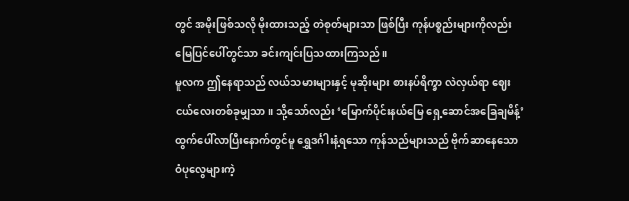တွင် အမိုးဖြစ်သလို မိုးထားသည့် တဲစုတ်များသာ ဖြစ်ပြီး ကုန်ပစ္စည်းများကိုလည်း မြေပြင်ပေါ်တွင်သာ ခင်းကျင်းပြသထားကြသည်။
မူလက ဤနေရာသည် လယ်သမားများနှင့် မုဆိုးများ စားနပ်ရိက္ခာ လဲလှယ်ရာ ဈေးငယ်လေးတစ်ခုမျှသာ။ သို့သော်လည်း ‘မြောက်ပိုင်းနယ်မြေ ရှေ့ဆောင်အခြေချမိန့်’ ထွက်ပေါ်လာပြီးနောက်တွင်မူ ရွှေဒင်္ဂါးနံ့ရသော ကုန်သည်များသည် ဗိုက်ဆာနေသော ဝံပုလွေများကဲ့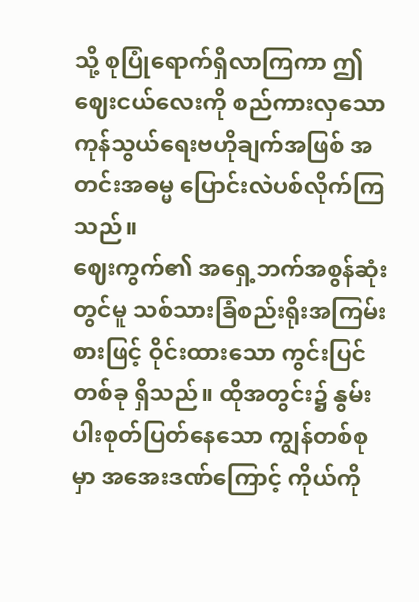သို့ စုပြုံရောက်ရှိလာကြကာ ဤဈေးငယ်လေးကို စည်ကားလှသော ကုန်သွယ်ရေးဗဟိုချက်အဖြစ် အတင်းအဓမ္မ ပြောင်းလဲပစ်လိုက်ကြသည်။
ဈေးကွက်၏ အရှေ့ဘက်အစွန်ဆုံးတွင်မူ သစ်သားခြံစည်းရိုးအကြမ်းစားဖြင့် ဝိုင်းထားသော ကွင်းပြင်တစ်ခု ရှိသည်။ ထိုအတွင်း၌ နွမ်းပါးစုတ်ပြတ်နေသော ကျွန်တစ်စုမှာ အအေးဒဏ်ကြောင့် ကိုယ်ကို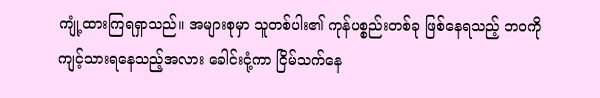ကျုံ့ထားကြရရှာသည်။ အများစုမှာ သူတစ်ပါး၏ ကုန်ပစ္စည်းတစ်ခု ဖြစ်နေရသည့် ဘဝကို ကျင့်သားရနေသည့်အလား ခေါင်းငုံ့ကာ ငြိမ်သက်နေ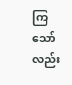ကြသော်လည်း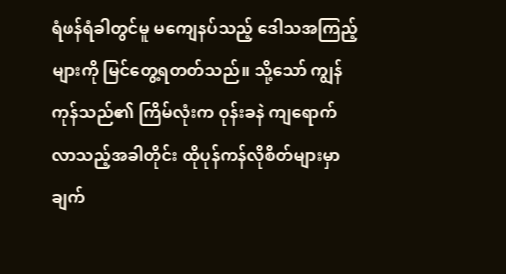ရံဖန်ရံခါတွင်မူ မကျေနပ်သည့် ဒေါသအကြည့်များကို မြင်တွေ့ရတတ်သည်။ သို့သော် ကျွန်ကုန်သည်၏ ကြိမ်လုံးက ဝုန်းခနဲ ကျရောက်လာသည့်အခါတိုင်း ထိုပုန်ကန်လိုစိတ်များမှာ ချက်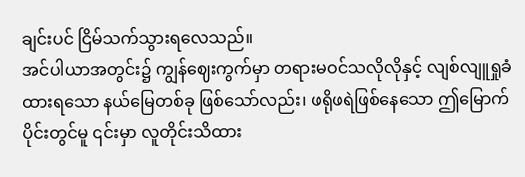ချင်းပင် ငြိမ်သက်သွားရလေသည်။
အင်ပါယာအတွင်း၌ ကျွန်ဈေးကွက်မှာ တရားမဝင်သလိုလိုနှင့် လျစ်လျူရှုခံထားရသော နယ်မြေတစ်ခု ဖြစ်သော်လည်း၊ ဖရိုဖရဲဖြစ်နေသော ဤမြောက်ပိုင်းတွင်မူ ၎င်းမှာ လူတိုင်းသိထား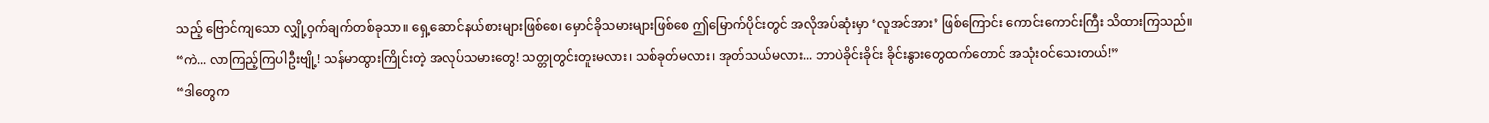သည့် ဗြောင်ကျသော လျှို့ဝှက်ချက်တစ်ခုသာ။ ရှေ့ဆောင်နယ်စားများဖြစ်စေ၊ မှောင်ခိုသမားများဖြစ်စေ ဤမြောက်ပိုင်းတွင် အလိုအပ်ဆုံးမှာ ‘လူအင်အား’ ဖြစ်ကြောင်း ကောင်းကောင်းကြီး သိထားကြသည်။
“ကဲ... လာကြည့်ကြပါဦးဗျို့! သန်မာထွားကြိုင်းတဲ့ အလုပ်သမားတွေ! သတ္တုတွင်းတူးမလား၊ သစ်ခုတ်မလား၊ အုတ်သယ်မလား... ဘာပဲခိုင်းခိုင်း ခိုင်းနွားတွေထက်တောင် အသုံးဝင်သေးတယ်!”
“ဒါတွေက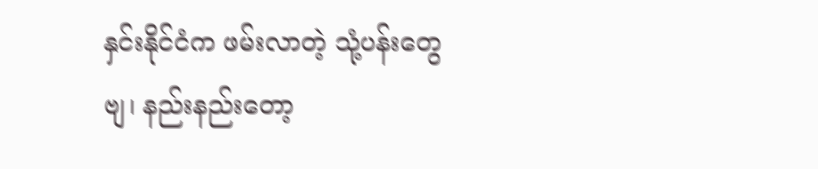နှင်းနိုင်ငံက ဖမ်းလာတဲ့ သုံ့ပန်းတွေဗျ၊ နည်းနည်းတော့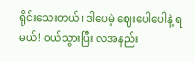ရိုင်းသေးတယ်၊ ဒါပေမဲ့ ဈေးပေါပေါနဲ့ ရမယ်! ဝယ်သွားပြီး လအနည်း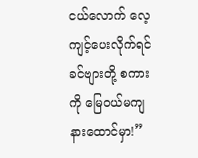ငယ်လောက် လေ့ကျင့်ပေးလိုက်ရင် ခင်ဗျားတို့ စကားကို မြေဝယ်မကျ နားထောင်မှာ!”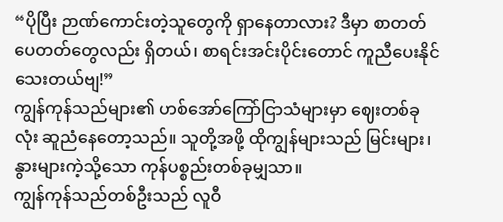“ပိုပြီး ဉာဏ်ကောင်းတဲ့သူတွေကို ရှာနေတာလား? ဒီမှာ စာတတ်ပေတတ်တွေလည်း ရှိတယ်၊ စာရင်းအင်းပိုင်းတောင် ကူညီပေးနိုင်သေးတယ်ဗျ!”
ကျွန်ကုန်သည်များ၏ ဟစ်အော်ကြော်ငြာသံများမှာ ဈေးတစ်ခုလုံး ဆူညံနေတော့သည်။ သူတို့အဖို့ ထိုကျွန်များသည် မြင်းများ၊ နွားများကဲ့သို့သော ကုန်ပစ္စည်းတစ်ခုမျှသာ။
ကျွန်ကုန်သည်တစ်ဦးသည် လူဝီ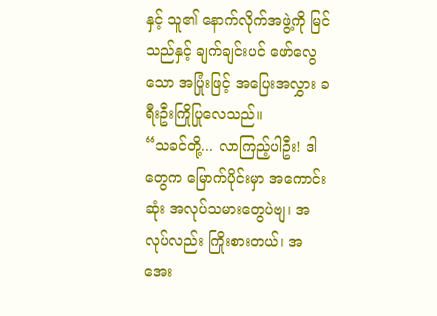နှင့် သူ၏ နောက်လိုက်အဖွဲ့ကို မြင်သည်နှင့် ချက်ချင်းပင် ဖော်လွေသော အပြုံးဖြင့် အပြေးအလွှား ခရီးဦးကြိုပြုလေသည်။
“သခင်တို့... လာကြည့်ပါဦး! ဒါတွေက မြောက်ပိုင်းမှာ အကောင်းဆုံး အလုပ်သမားတွေပဲဗျ၊ အလုပ်လည်း ကြိုးစားတယ်၊ အအေး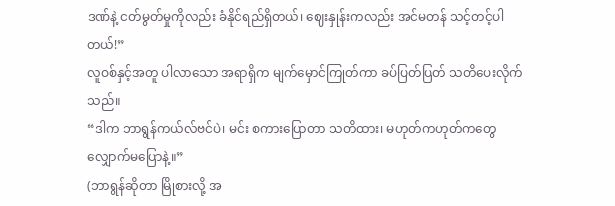ဒဏ်နဲ့ ငတ်မွတ်မှုကိုလည်း ခံနိုင်ရည်ရှိတယ်၊ ဈေးနှုန်းကလည်း အင်မတန် သင့်တင့်ပါတယ်!”
လူဝစ်နှင့်အတူ ပါလာသော အရာရှိက မျက်မှောင်ကြုတ်ကာ ခပ်ပြတ်ပြတ် သတိပေးလိုက်သည်။
“ဒါက ဘာရွန်ကယ်လ်ဗင်ပဲ၊ မင်း စကားပြောတာ သတိထား၊ မဟုတ်ကဟုတ်ကတွေ လျှောက်မပြောနဲ့။”
(ဘာရွန်ဆိုတာ မြိုစားလို့ အ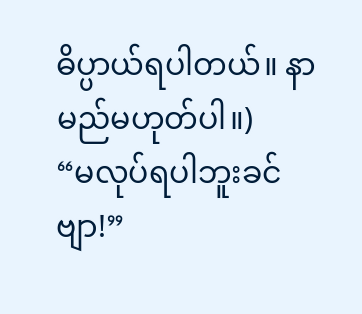ဓိပ္ပာယ်ရပါတယ်။ နာမည်မဟုတ်ပါ။)
“မလုပ်ရပါဘူးခင်ဗျာ!”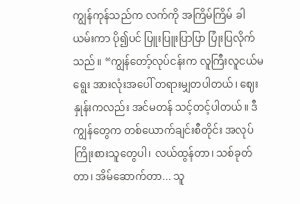ကျွန်ကုန်သည်က လက်ကို အကြိမ်ကြိမ် ခါယမ်းကာ ပို၍ပင် ပြူးပြူးပြာပြာ ပြုံးပြလိုက်သည်။ “ကျွန်တော့်လုပ်ငန်းက လူကြီးလူငယ်မရွေး အားလုံးအပေါ် တရားမျှတပါတယ်၊ ဈေးနှုန်းကလည်း အင်မတန် သင့်တင့်ပါတယ်။ ဒီကျွန်တွေက တစ်ယောက်ချင်းစီတိုင်း အလုပ်ကြိုးစားသူတွေပါ၊ လယ်ထွန်တာ၊ သစ်ခုတ်တာ၊ အိမ်ဆောက်တာ... သူ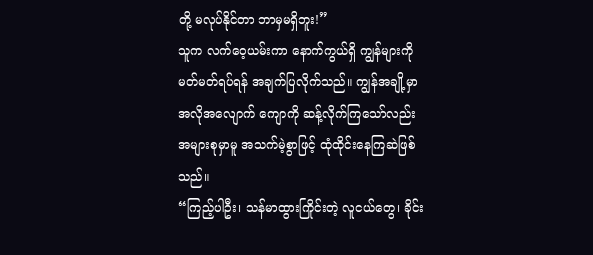တို့ မလုပ်နိုင်တာ ဘာမှမရှိဘူး!”
သူက လက်ဝေ့ယမ်းကာ နောက်ကွယ်ရှိ ကျွန်များကို မတ်မတ်ရပ်ရန် အချက်ပြလိုက်သည်။ ကျွန်အချို့မှာ အလိုအလျောက် ကျောကို ဆန့်လိုက်ကြသော်လည်း အများစုမှာမူ အသက်မဲ့စွာဖြင့် ထုံထိုင်းနေကြဆဲဖြစ်သည်။
“ကြည့်ပါဦး၊ သန်မာထွားကြိုင်းတဲ့ လူငယ်တွေ၊ ခိုင်း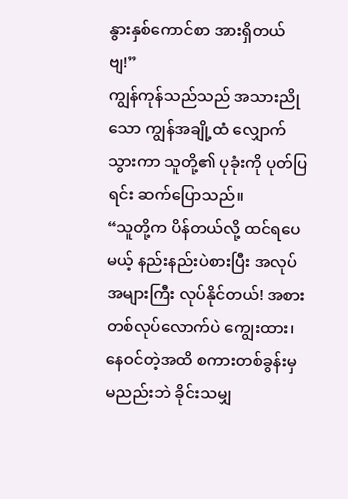နွားနှစ်ကောင်စာ အားရှိတယ်ဗျ!”
ကျွန်ကုန်သည်သည် အသားညိုသော ကျွန်အချို့ထံ လျှောက်သွားကာ သူတို့၏ ပုခုံးကို ပုတ်ပြရင်း ဆက်ပြောသည်။
“သူတို့က ပိန်တယ်လို့ ထင်ရပေမယ့် နည်းနည်းပဲစားပြီး အလုပ်အများကြီး လုပ်နိုင်တယ်! အစားတစ်လုပ်လောက်ပဲ ကျွေးထား၊ နေဝင်တဲ့အထိ စကားတစ်ခွန်းမှ မညည်းဘဲ ခိုင်းသမျှ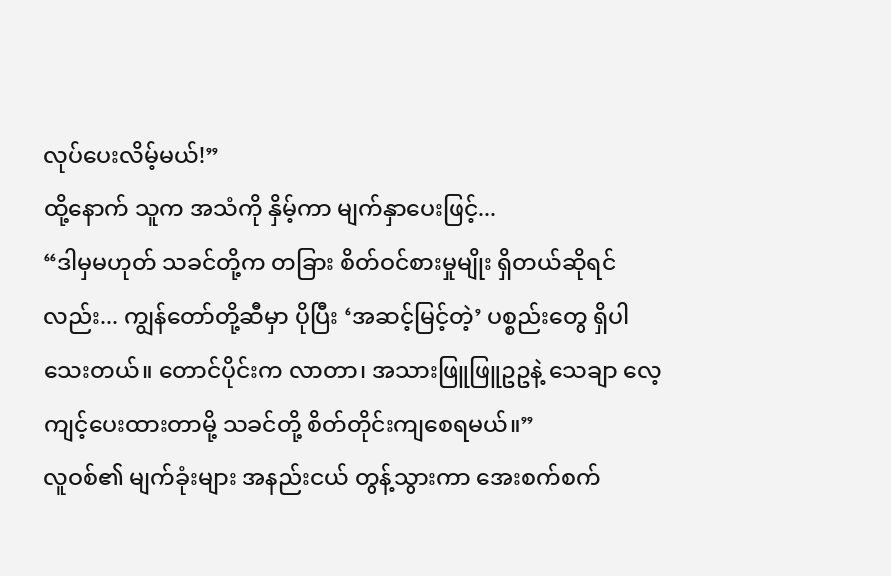လုပ်ပေးလိမ့်မယ်!”
ထို့နောက် သူက အသံကို နှိမ့်ကာ မျက်နှာပေးဖြင့်...
“ဒါမှမဟုတ် သခင်တို့က တခြား စိတ်ဝင်စားမှုမျိုး ရှိတယ်ဆိုရင်လည်း... ကျွန်တော်တို့ဆီမှာ ပိုပြီး ‘အဆင့်မြင့်တဲ့’ ပစ္စည်းတွေ ရှိပါသေးတယ်။ တောင်ပိုင်းက လာတာ၊ အသားဖြူဖြူဥဥနဲ့ သေချာ လေ့ကျင့်ပေးထားတာမို့ သခင်တို့ စိတ်တိုင်းကျစေရမယ်။”
လူဝစ်၏ မျက်ခုံးများ အနည်းငယ် တွန့်သွားကာ အေးစက်စက်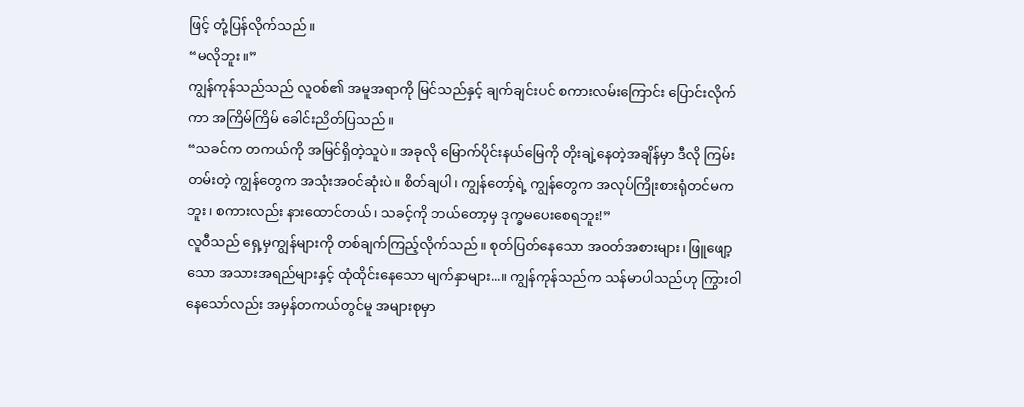ဖြင့် တုံ့ပြန်လိုက်သည်။
“မလိုဘူး။”
ကျွန်ကုန်သည်သည် လူဝစ်၏ အမူအရာကို မြင်သည်နှင့် ချက်ချင်းပင် စကားလမ်းကြောင်း ပြောင်းလိုက်ကာ အကြိမ်ကြိမ် ခေါင်းညိတ်ပြသည်။
“သခင်က တကယ်ကို အမြင်ရှိတဲ့သူပဲ။ အခုလို မြောက်ပိုင်းနယ်မြေကို တိုးချဲ့နေတဲ့အချိန်မှာ ဒီလို ကြမ်းတမ်းတဲ့ ကျွန်တွေက အသုံးအဝင်ဆုံးပဲ။ စိတ်ချပါ၊ ကျွန်တော့်ရဲ့ ကျွန်တွေက အလုပ်ကြိုးစားရုံတင်မကဘူး၊ စကားလည်း နားထောင်တယ်၊ သခင့်ကို ဘယ်တော့မှ ဒုက္ခမပေးစေရဘူး!”
လူဝီသည် ရှေ့မှကျွန်များကို တစ်ချက်ကြည့်လိုက်သည်။ စုတ်ပြတ်နေသော အဝတ်အစားများ၊ ဖြူဖျော့သော အသားအရည်များနှင့် ထုံထိုင်းနေသော မျက်နှာများ...။ ကျွန်ကုန်သည်က သန်မာပါသည်ဟု ကြွားဝါနေသော်လည်း အမှန်တကယ်တွင်မူ အများစုမှာ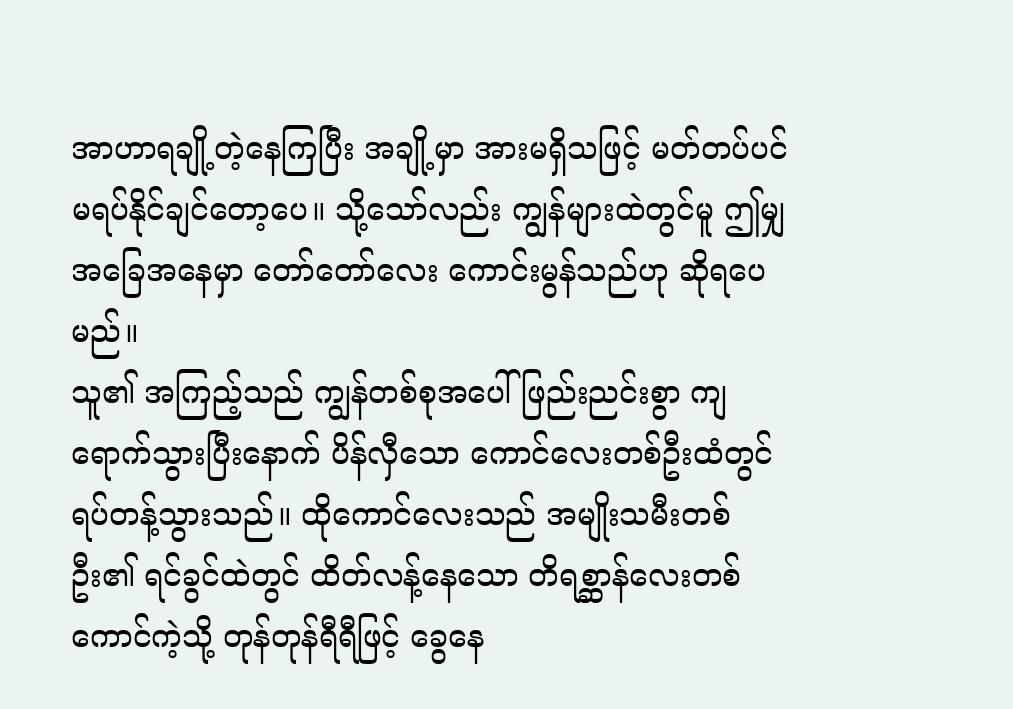အာဟာရချို့တဲ့နေကြပြီး အချို့မှာ အားမရှိသဖြင့် မတ်တပ်ပင် မရပ်နိုင်ချင်တော့ပေ။ သို့သော်လည်း ကျွန်များထဲတွင်မူ ဤမျှ အခြေအနေမှာ တော်တော်လေး ကောင်းမွန်သည်ဟု ဆိုရပေမည်။
သူ၏ အကြည့်သည် ကျွန်တစ်စုအပေါ် ဖြည်းညင်းစွာ ကျရောက်သွားပြီးနောက် ပိန်လှီသော ကောင်လေးတစ်ဦးထံတွင် ရပ်တန့်သွားသည်။ ထိုကောင်လေးသည် အမျိုးသမီးတစ်ဦး၏ ရင်ခွင်ထဲတွင် ထိတ်လန့်နေသော တိရစ္ဆာန်လေးတစ်ကောင်ကဲ့သို့ တုန်တုန်ရီရီဖြင့် ခွေနေ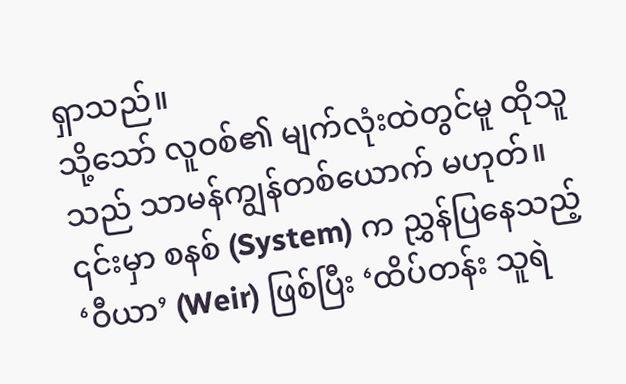ရှာသည်။
သို့သော် လူဝစ်၏ မျက်လုံးထဲတွင်မူ ထိုသူသည် သာမန်ကျွန်တစ်ယောက် မဟုတ်။ ၎င်းမှာ စနစ် (System) က ညွှန်ပြနေသည့် ‘ဝီယာ’ (Weir) ဖြစ်ပြီး ‘ထိပ်တန်း သူရဲ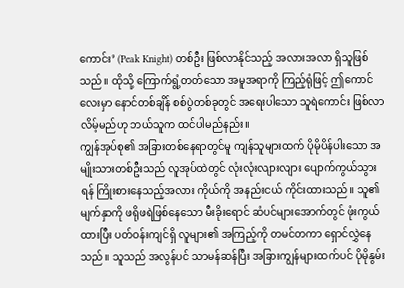ကောင်း’ (Peak Knight) တစ်ဦး ဖြစ်လာနိုင်သည့် အလားအလာ ရှိသူဖြစ်သည်။ ထိုသို့ ကြောက်ရွံ့တတ်သော အမူအရာကို ကြည့်ရုံဖြင့် ဤကောင်လေးမှာ နောင်တစ်ချိန် စစ်ပွဲတစ်ခုတွင် အရေးပါသော သူရဲကောင်း ဖြစ်လာလိမ့်မည်ဟု ဘယ်သူက ထင်ပါမည်နည်း။
ကျွန်အုပ်စု၏ အခြားတစ်နေရာတွင်မူ ကျန်သူများထက် ပိုမိုပိန်ပါးသော အမျိုးသားတစ်ဦးသည် လူအုပ်ထဲတွင် လုံးလုံးလျားလျား ပျောက်ကွယ်သွားရန် ကြိုးစားနေသည့်အလား ကိုယ်ကို အနည်းငယ် ကိုင်းထားသည်။ သူ၏ မျက်နှာကို ဖရိုဖရဲဖြစ်နေသော မီးခိုးရောင် ဆံပင်များအောက်တွင် ဖုံးကွယ်ထားပြီး ပတ်ဝန်းကျင်ရှိ လူများ၏ အကြည့်ကို တမင်တကာ ရှောင်လွှဲနေသည်။ သူသည် အလွန်ပင် သာမန်ဆန်ပြီး အခြားကျွန်များထက်ပင် ပိုမိုနွမ်း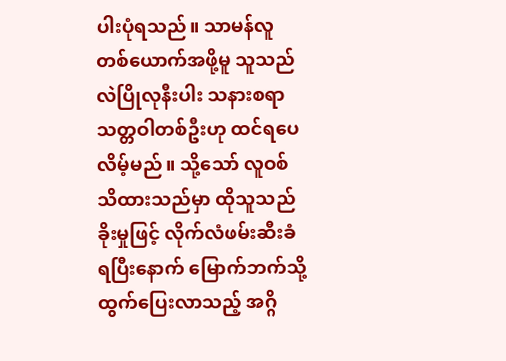ပါးပုံရသည်။ သာမန်လူတစ်ယောက်အဖို့မူ သူသည် လဲပြိုလုနီးပါး သနားစရာ သတ္တဝါတစ်ဦးဟု ထင်ရပေလိမ့်မည်။ သို့သော် လူဝစ် သိထားသည်မှာ ထိုသူသည် ခိုးမှုဖြင့် လိုက်လံဖမ်းဆီးခံရပြီးနောက် မြောက်ဘက်သို့ ထွက်ပြေးလာသည့် အဂ္ဂိ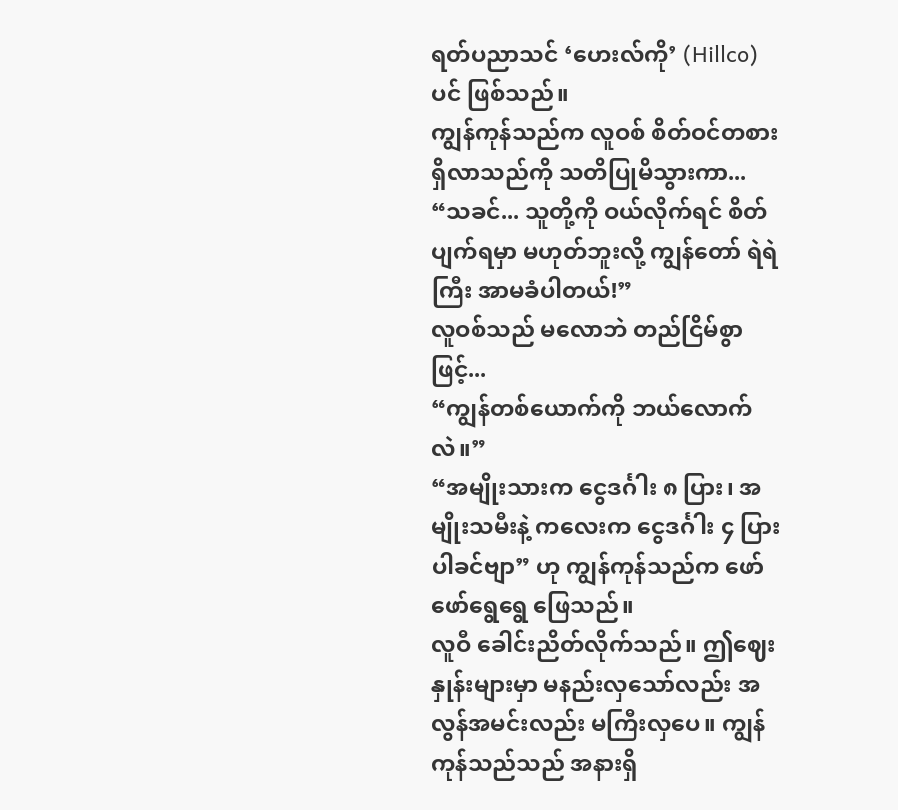ရတ်ပညာသင် ‘ဟေးလ်ကို’ (Hillco) ပင် ဖြစ်သည်။
ကျွန်ကုန်သည်က လူဝစ် စိတ်ဝင်တစား ရှိလာသည်ကို သတိပြုမိသွားကာ...
“သခင်... သူတို့ကို ဝယ်လိုက်ရင် စိတ်ပျက်ရမှာ မဟုတ်ဘူးလို့ ကျွန်တော် ရဲရဲကြီး အာမခံပါတယ်!”
လူဝစ်သည် မလောဘဲ တည်ငြိမ်စွာဖြင့်...
“ကျွန်တစ်ယောက်ကို ဘယ်လောက်လဲ။”
“အမျိုးသားက ငွေဒင်္ဂါး ၈ ပြား၊ အမျိုးသမီးနဲ့ ကလေးက ငွေဒင်္ဂါး ၄ ပြားပါခင်ဗျာ” ဟု ကျွန်ကုန်သည်က ဖော်ဖော်ရွေရွေ ဖြေသည်။
လူဝီ ခေါင်းညိတ်လိုက်သည်။ ဤဈေးနှုန်းများမှာ မနည်းလှသော်လည်း အလွန်အမင်းလည်း မကြီးလှပေ။ ကျွန်ကုန်သည်သည် အနားရှိ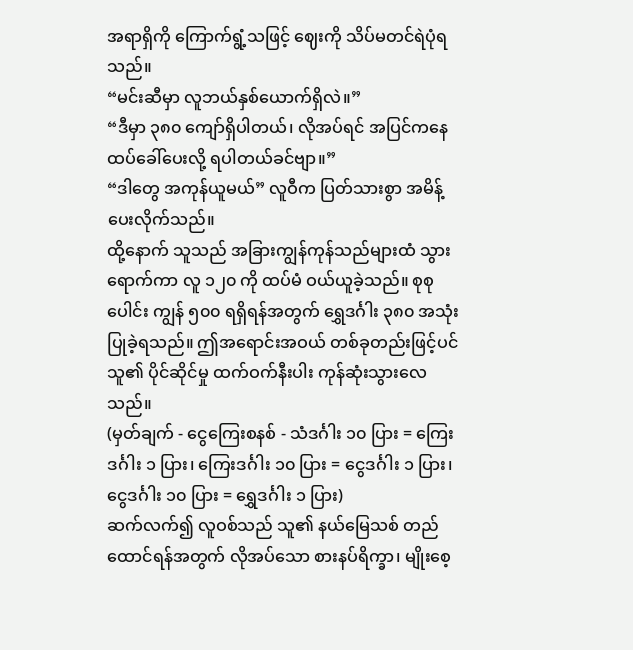အရာရှိကို ကြောက်ရွံ့သဖြင့် ဈေးကို သိပ်မတင်ရဲပုံရသည်။
“မင်းဆီမှာ လူဘယ်နှစ်ယောက်ရှိလဲ။”
“ဒီမှာ ၃၈၀ ကျော်ရှိပါတယ်၊ လိုအပ်ရင် အပြင်ကနေ ထပ်ခေါ်ပေးလို့ ရပါတယ်ခင်ဗျာ။”
“ဒါတွေ အကုန်ယူမယ်” လူဝီက ပြတ်သားစွာ အမိန့်ပေးလိုက်သည်။
ထို့နောက် သူသည် အခြားကျွန်ကုန်သည်များထံ သွားရောက်ကာ လူ ၁၂၀ ကို ထပ်မံ ဝယ်ယူခဲ့သည်။ စုစုပေါင်း ကျွန် ၅၀၀ ရရှိရန်အတွက် ရွှေဒင်္ဂါး ၃၈၀ အသုံးပြုခဲ့ရသည်။ ဤအရောင်းအဝယ် တစ်ခုတည်းဖြင့်ပင် သူ၏ ပိုင်ဆိုင်မှု ထက်ဝက်နီးပါး ကုန်ဆုံးသွားလေသည်။
(မှတ်ချက် - ငွေကြေးစနစ် - သံဒင်္ဂါး ၁၀ ပြား = ကြေးဒင်္ဂါး ၁ ပြား၊ ကြေးဒင်္ဂါး ၁၀ ပြား = ငွေဒင်္ဂါး ၁ ပြား၊ ငွေဒင်္ဂါး ၁၀ ပြား = ရွှေဒင်္ဂါး ၁ ပြား)
ဆက်လက်၍ လူဝစ်သည် သူ၏ နယ်မြေသစ် တည်ထောင်ရန်အတွက် လိုအပ်သော စားနပ်ရိက္ခာ၊ မျိုးစေ့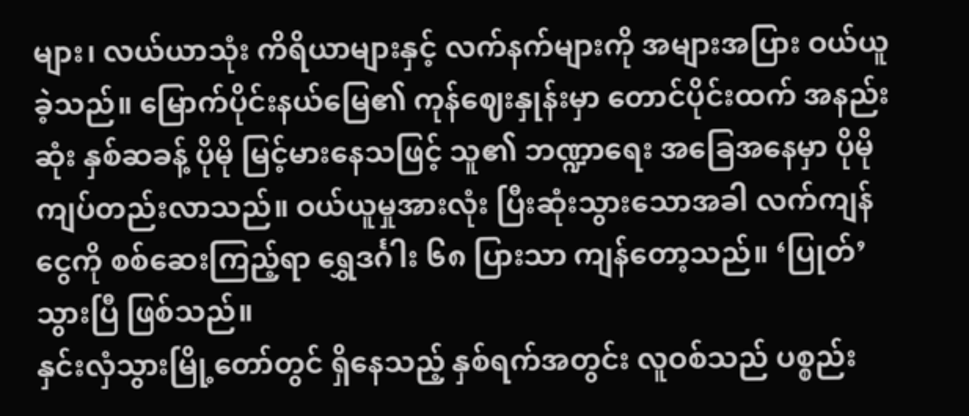များ၊ လယ်ယာသုံး ကိရိယာများနှင့် လက်နက်များကို အများအပြား ဝယ်ယူခဲ့သည်။ မြောက်ပိုင်းနယ်မြေ၏ ကုန်ဈေးနှုန်းမှာ တောင်ပိုင်းထက် အနည်းဆုံး နှစ်ဆခန့် ပိုမို မြင့်မားနေသဖြင့် သူ၏ ဘဏ္ဍာရေး အခြေအနေမှာ ပိုမို ကျပ်တည်းလာသည်။ ဝယ်ယူမှုအားလုံး ပြီးဆုံးသွားသောအခါ လက်ကျန်ငွေကို စစ်ဆေးကြည့်ရာ ရွှေဒင်္ဂါး ၆၈ ပြားသာ ကျန်တော့သည်။ ‘ပြုတ်’ သွားပြီ ဖြစ်သည်။
နှင်းလှံသွားမြို့တော်တွင် ရှိနေသည့် နှစ်ရက်အတွင်း လူဝစ်သည် ပစ္စည်း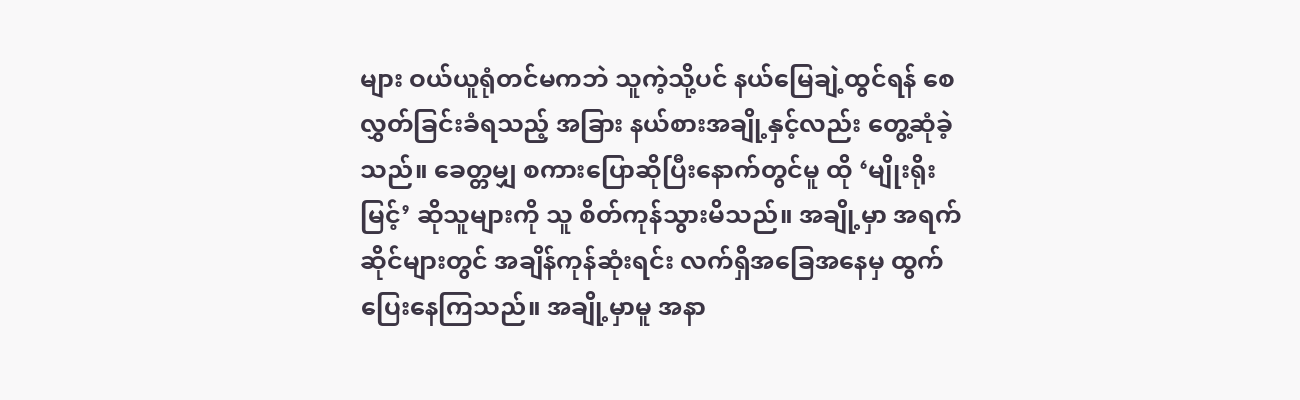များ ဝယ်ယူရုံတင်မကဘဲ သူကဲ့သို့ပင် နယ်မြေချဲ့ထွင်ရန် စေလွှတ်ခြင်းခံရသည့် အခြား နယ်စားအချို့နှင့်လည်း တွေ့ဆုံခဲ့သည်။ ခေတ္တမျှ စကားပြောဆိုပြီးနောက်တွင်မူ ထို ‘မျိုးရိုးမြင့်’ ဆိုသူများကို သူ စိတ်ကုန်သွားမိသည်။ အချို့မှာ အရက်ဆိုင်များတွင် အချိန်ကုန်ဆုံးရင်း လက်ရှိအခြေအနေမှ ထွက်ပြေးနေကြသည်။ အချို့မှာမူ အနာ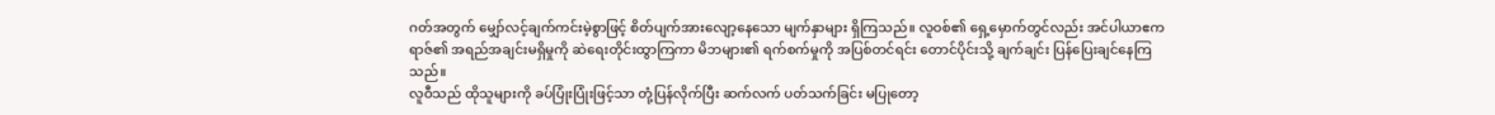ဂတ်အတွက် မျှော်လင့်ချက်ကင်းမဲ့စွာဖြင့် စိတ်ပျက်အားလျော့နေသော မျက်နှာများ ရှိကြသည်။ လူဝစ်၏ ရှေ့မှောက်တွင်လည်း အင်ပါယာဧကရာဇ်၏ အရည်အချင်းမရှိမှုကို ဆဲရေးတိုင်းထွာကြကာ မိဘများ၏ ရက်စက်မှုကို အပြစ်တင်ရင်း တောင်ပိုင်းသို့ ချက်ချင်း ပြန်ပြေးချင်နေကြသည်။
လူဝီသည် ထိုသူများကို ခပ်ပြုံးပြုံးဖြင့်သာ တုံ့ပြန်လိုက်ပြီး ဆက်လက် ပတ်သက်ခြင်း မပြုတော့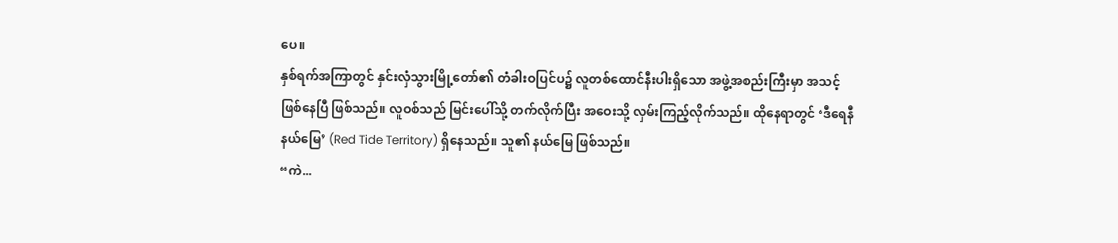ပေ။
နှစ်ရက်အကြာတွင် နှင်းလှံသွားမြို့တော်၏ တံခါးဝပြင်ပ၌ လူတစ်ထောင်နီးပါးရှိသော အဖွဲ့အစည်းကြီးမှာ အသင့်ဖြစ်နေပြီ ဖြစ်သည်။ လူဝစ်သည် မြင်းပေါ်သို့ တက်လိုက်ပြီး အဝေးသို့ လှမ်းကြည့်လိုက်သည်။ ထိုနေရာတွင် ‘ဒီရေနီနယ်မြေ’ (Red Tide Territory) ရှိနေသည်။ သူ၏ နယ်မြေ ဖြစ်သည်။
“ကဲ...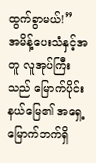ထွက်ခွာမယ်!”
အမိန့်ပေးသံနှင့်အတူ လူအုပ်ကြီးသည် မြောက်ပိုင်းနယ်မြေ၏ အရှေ့မြောက်ဘက်ရှိ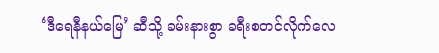‘ဒီရေနီနယ်မြေ’ ဆီသို့ ခမ်းနားစွာ ခရီးစတင်လိုက်လေ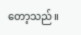တော့သည်။